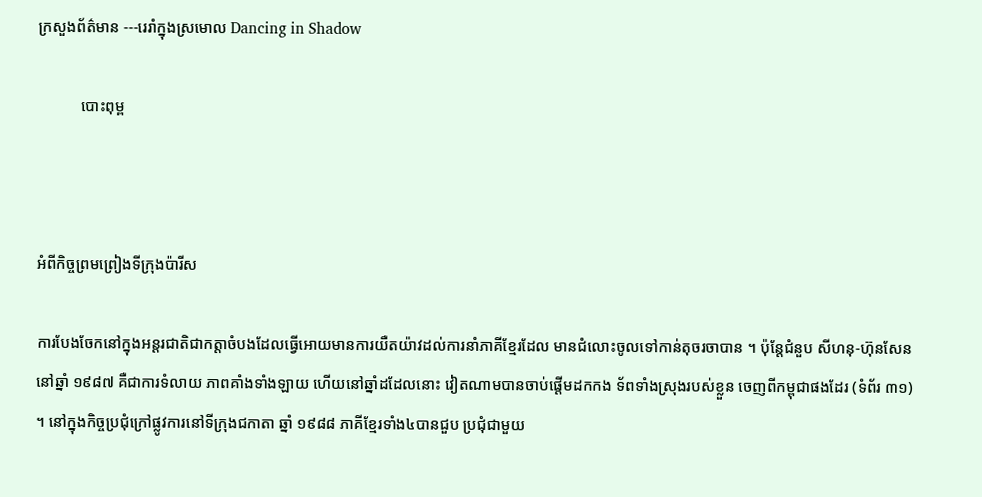ក្រសួងព័ត៌មាន ---រេរាំក្នុងស្រមោល Dancing in Shadow

           បោះពុម្ព



អំពីកិច្ចព្រមព្រៀងទីក្រុងប៉ារីស

ការបែងចែកនៅក្នុងអន្តរជាតិជាកត្តាចំបងដែលធ្វើអោយមានការយឺតយ៉ាវដល់ការនាំភាគីខ្មែរដែល មានជំលោះចូលទៅកាន់តុចរចាបាន ។ ប៉ុន្តែជំនួប សីហនុ-ហ៊ុនសែន នៅឆ្នាំ ១៩៨៧ គឺជាការទំលាយ ភាពគាំងទាំងឡាយ ហើយនៅឆ្នាំដដែលនោះ វៀតណាមបានចាប់ផ្តើមដកកង ទ័ពទាំងស្រុងរបស់ខ្លួន ចេញពីកម្ពុជាផងដែរ (ទំព័រ ៣១) ។ នៅក្នុងកិច្ចប្រជុំក្រៅផ្លូវការនៅទីក្រុងជកាតា ឆ្នាំ ១៩៨៨ ភាគីខ្មែរទាំង៤បានជួប ប្រជុំជាមួយ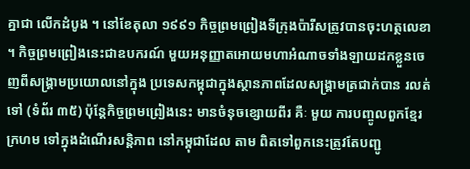គ្នាជា លើកដំបូង ។ នៅខែតុលា ១៩៩១ កិច្ចព្រមព្រៀងទីក្រុងប៉ារីសត្រូវបានចុះហត្ថលេខា ។ កិច្ចព្រមព្រៀងនេះជាឧបករណ៍ មួយអនុញ្ញាតអោយមហាអំណាចទាំងឡាយដកខ្លួនចេញពីសង្គ្រាមប្រយោលនៅក្នុង ប្រទេសកម្ពុជាក្នុងស្ថានភាពដែលសង្គ្រាមត្រជាក់បាន រលត់ទៅ (ទំព័រ ៣៥) ប៉ុន្តែកិច្ចព្រមព្រៀងនេះ មានចំនុចខ្សោយពីរ គឺៈ មួយ ការបញ្ចូលពួកខ្មែរក្រហម ទៅក្នុងដំណើរសន្តិភាព នៅកម្ពុជាដែល តាម ពិតទៅពួកនេះត្រូវតែបញ្ជូ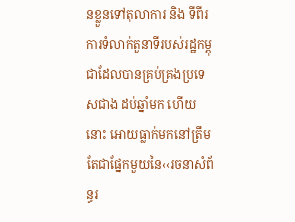នខ្លួនទៅតុលាការ និង ទីពីរ ការទំលាក់តួនាទីរបស់រដ្ឋកម្ពុជាដែលបានគ្រប់គ្រងប្រទេសជាង ដប់ឆ្នាំមក ហើយនោះ អោយធ្លាក់មកនៅត្រឹមតែជាផ្នែកមួយនៃ‹‹រចនាសំព័ន្ធរ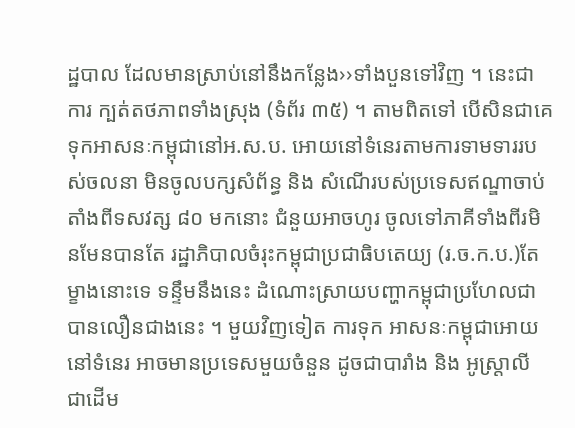ដ្ឋបាល ដែលមានស្រាប់នៅនឹងកន្លែង››ទាំងបួនទៅវិញ ។ នេះជាការ ក្បត់តថភាពទាំងស្រុង (ទំព័រ ៣៥) ។ តាមពិតទៅ បើសិនជាគេទុកអាសនៈកម្ពុជានៅអ.ស.ប. អោយនៅទំនេរតាមការទាមទាររបស់ចលនា មិនចូលបក្សសំព័ន្ធ និង សំណើរបស់ប្រទេសឥណ្ឌាចាប់តាំងពីទសវត្ស ៨០ មកនោះ ជំនួយអាចហូរ ចូលទៅភាគីទាំងពីរមិនមែនបានតែ រដ្ឋាភិបាលចំរុះកម្ពុជាប្រជាធិបតេយ្យ (រ.ច.ក.ប.)តែម្ខាងនោះទេ ទន្ទឹមនឹងនេះ ដំណោះស្រាយបញ្ហាកម្ពុជាប្រហែលជាបានលឿនជាងនេះ ។ មួយវិញទៀត ការទុក អាសនៈកម្ពុជាអោយនៅទំនេរ អាចមានប្រទេសមួយចំនួន ដូចជាបារាំង និង អូស្ត្រាលី ជាដើម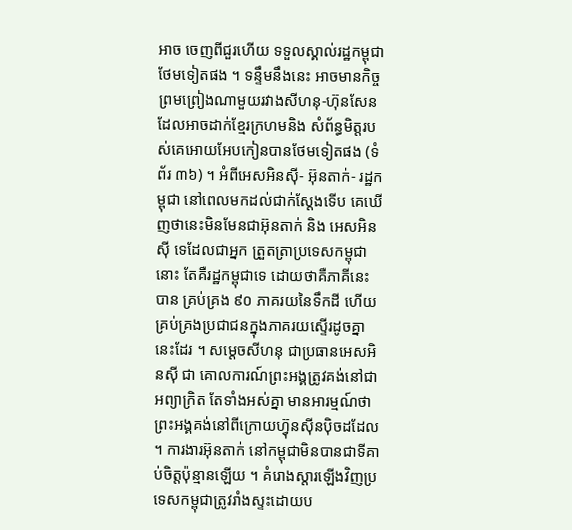អាច ចេញពីជួរហើយ ទទួលស្គាល់រដ្ឋកម្ពុជាថែមទៀតផង ។ ទន្ទឹមនឹងនេះ អាចមានកិច្ចព្រមព្រៀងណាមួយរវាងសីហនុ-ហ៊ុនសែន ដែលអាចដាក់ខ្មែរក្រហមនិង សំព័ន្ធមិត្តរបស់គេអោយអែបកៀនបានថែមទៀតផង (ទំព័រ ៣៦) ។ អំពីអេសអិនស៊ី- អ៊ុនតាក់- រដ្ឋកម្ពុជា នៅពេលមកដល់ជាក់ស្តែងទើប គេឃើញថានេះមិនមែនជាអ៊ុនតាក់ និង អេសអិនស៊ី ទេដែលជាអ្នក ត្រួតត្រាប្រទេសកម្ពុជានោះ តែគឺរដ្ឋកម្ពុជាទេ ដោយថាគឺភាគីនេះបាន គ្រប់គ្រង ៩០ ភាគរយនៃទឹកដី ហើយគ្រប់គ្រងប្រជាជនក្នុងភាគរយស្ទើរដូចគ្នានេះដែរ ។ សម្តេចសីហនុ ជាប្រធានអេសអិនស៊ី ជា គោលការណ៍ព្រះអង្គត្រូវគង់នៅជាអព្យាក្រិត តែទាំងអស់គ្នា មានអារម្មណ៍ថា ព្រះអង្គគង់នៅពីក្រោយហ៊្វុនស៊ីនប៉ិចដដែល ។ ការងារអ៊ុនតាក់ នៅកម្ពុជាមិនបានជាទីគាប់ចិត្តប៉ុន្មានឡើយ ។ គំរោងស្តារឡើងវិញប្រទេសកម្ពុជាត្រូវរាំងស្ទះដោយប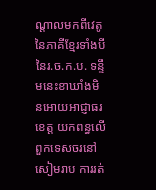ណ្តាលមកពីវេតូនៃភាគីខ្មែរទាំងបី នៃរ.ច.ក.ប. ទន្ទឹមនេះខាឃាំងមិនអោយអាជ្ញាធរខេត្ត យកពន្ធលើពួកទេសចរនៅសៀមរាប ការរត់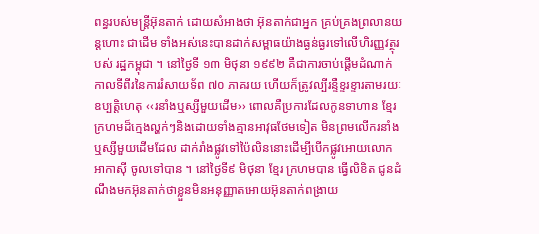ពន្ធរបស់មន្ត្រីអ៊ុនតាក់ ដោយសំអាងថា អ៊ុនតាក់ជាអ្នក គ្រប់គ្រងព្រលានយន្តហោះ ជាដើម ទាំងអស់នេះបានដាក់សម្ពាធយ៉ាងធ្ងន់ធ្ងរទៅលើហិរញ្ញវត្ថុរបស់ រដ្ឋកម្ពុជា ។ នៅថ្ងៃទី ១៣ មិថុនា ១៩៩២ គឺជាការចាប់ផ្តើមដំណាក់កាលទីពីរនៃការរំសាយទ័ព ៧០ ភាគរយ ហើយក៏ត្រូវល្បីរន្ទឺខ្ទរខ្ទារតាមរយៈឧប្បត្តិហេតុ ‹‹រនាំងឬស្សីមួយដើម›› ពោលគឺប្រការដែលកូនទាហាន ខ្មែរក្រហមដ៏ក្មេងល្ហក់ៗនិងដោយទាំងគ្មានអាវុធថែមទៀត មិនព្រមលើករនាំង ឬស្សីមួយដើមដែល ដាក់រាំងផ្លូវទៅប៉ៃលិននោះដើម្បីបើកផ្លូវអោយលោក អាកាស៊ី ចូលទៅបាន ។ នៅថ្ងៃទី៩ មិថុនា ខ្មែរ ក្រហមបាន ធ្វើលិខិត ជូនដំណឹងមកអ៊ុនតាក់ថាខ្លួនមិនអនុញ្ញាតអោយអ៊ុនតាក់ពង្រាយ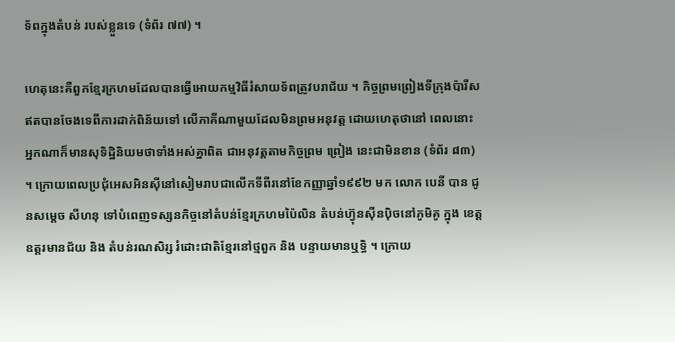ទ័ពក្នុងតំបន់ របស់ខ្លួនទេ (ទំព័រ ៧៧) ។

ហេតុនេះគឺពួកខ្មែរក្រហមដែលបានធ្វើអោយកម្មវិធីរំសាយទ័ពត្រូវបរាជ័យ ។ កិច្ចព្រមព្រៀងទីក្រុងប៉ារីសឥតបានចែងទេពីការដាក់ពិន័យទៅ លើភាគីណាមួយដែលមិនព្រមអនុវត្ត ដោយហេតុថានៅ ពេលនោះ អ្នកណាក៏មានសុទិដ្ឋិនិយមថាទាំងអស់គ្នាពិត ជាអនុវត្តតាមកិច្ចព្រម ព្រៀង នេះជាមិនខាន (ទំព័រ ៨៣) ។ ក្រោយពេលប្រជុំអេសអិនស៊ីនៅសៀមរាបជាលើកទីពីរនៅខែកញ្ញាឆ្នាំ១៩៩២ មក លោក បេនី បាន ជូនសម្តេច សីហនុ ទៅបំពេញទស្សនកិច្ចនៅតំបន់ខ្មែរក្រហមប៉ៃលិន តំបន់ហ៊្វុនស៊ីនប៉ិចនៅភូមិគូ ក្នុង ខេត្តឧត្តរមានជ័យ និង តំបន់រណសិរ្ស រំដោះជាតិខ្មែរនៅថ្មពួក និង បន្ទាយមានឬទិ្ធ ។ ក្រោយ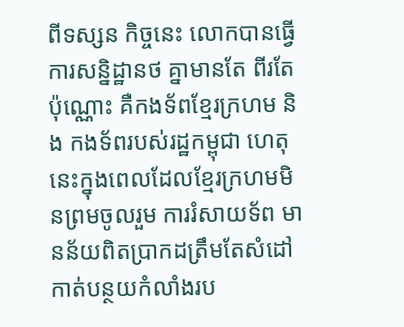ពីទស្សន កិច្ចនេះ លោកបានធ្វើការសន្និដ្ឋានថ គ្នាមានតែ ពីរតែប៉ុណ្ណោះ គឺកងទ័ពខ្មែរក្រហម និង កងទ័ពរបស់រដ្ឋកម្ពុជា ហេតុនេះក្នុងពេលដែលខ្មែរក្រហមមិនព្រមចូលរួម ការរំសាយទ័ព មានន័យពិតប្រាកដត្រឹមតែសំដៅកាត់បន្ថយកំលាំងរប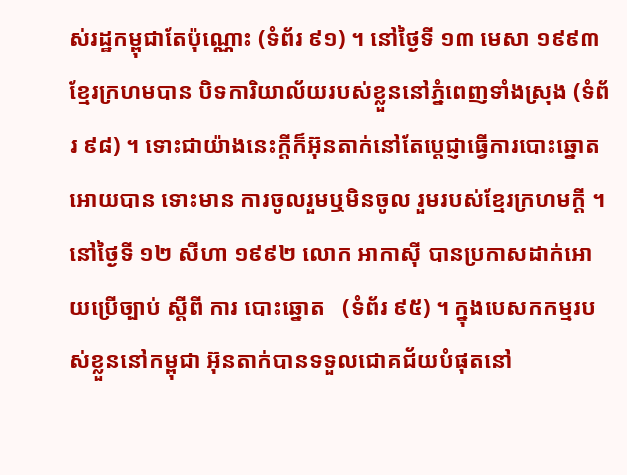ស់រដ្ឋកម្ពុជាតែប៉ុណ្ណោះ (ទំព័រ ៩១) ។ នៅថ្ងៃទី ១៣ មេសា ១៩៩៣ ខ្មែរក្រហមបាន បិទការិយាល័យរបស់ខ្លួននៅភ្នំពេញទាំងស្រុង (ទំព័រ ៩៨) ។ ទោះជាយ៉ាងនេះក្តីក៏អ៊ុនតាក់នៅតែប្តេជ្ញាធ្វើការបោះឆ្នោតអោយបាន ទោះមាន ការចូលរួមឬមិនចូល រួមរបស់ខ្មែរក្រហមក្តី ។ នៅថ្ងៃទី ១២ សីហា ១៩៩២ លោក អាកាស៊ី បានប្រកាសដាក់អោយប្រើច្បាប់ ស្តីពី ការ បោះឆ្នោត   (ទំព័រ ៩៥) ។ ក្នុងបេសកកម្មរបស់ខ្លួននៅកម្ពុជា អ៊ុនតាក់បានទទួលជោគជ័យបំផុតនៅ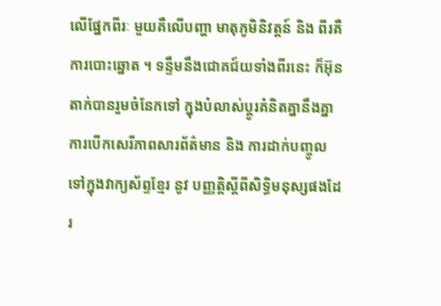លើផ្នែកពីរៈ មួយគឺលើបញ្ហា មាតុភូមិនិវត្តន៍ និង ពីរគឺការបោះឆ្នោត ។ ទន្ទឹមនឹងជោគជ៍យទាំងពីរនេះ ក៏អ៊ុនតាក់បានរួមចំនែកទៅ ក្នុងបំលាស់ប្តូរគំនិតគ្នានឹងគ្នា ការបើកសេរីភាពសារព័ត៌មាន និង ការដាក់បញ្ចូលទៅក្នុងវាក្យស័ព្ទខ្មែរ នូវ បញ្ញត្តិស្តីពីសិទ្ធិមនុស្សផងដែរ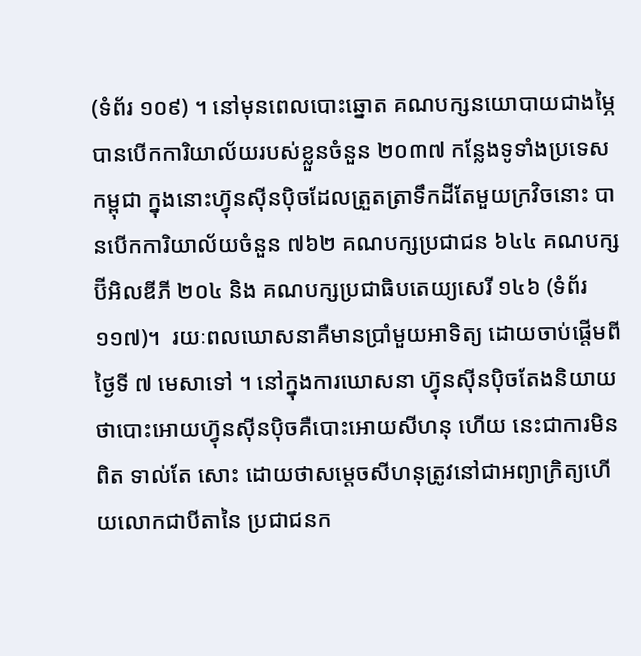(ទំព័រ ១០៩) ។ នៅមុនពេលបោះឆ្នោត គណបក្សនយោបាយជាងម្ភៃបានបើកការិយាល័យរបស់ខ្លួនចំនួន ២០៣៧ កន្លែងទូទាំងប្រទេសកម្ពុជា ក្នុងនោះហ៊្វុនស៊ីនប៉ិចដែលត្រួតត្រាទឹកដីតែមួយក្រវិចនោះ បានបើកការិយាល័យចំនួន ៧៦២ គណបក្សប្រជាជន ៦៤៤ គណបក្សប៊ីអិលឌីភី ២០៤ និង គណបក្សប្រជាធិបតេយ្យសេរី ១៤៦ (ទំព័រ ១១៧)។  រយៈពលឃោសនាគឺមានប្រាំមួយអាទិត្យ ដោយចាប់ផ្តើមពីថ្ងៃទី ៧ មេសាទៅ ។ នៅក្នុងការឃោសនា ហ៊្វុនស៊ីនប៉ិចតែងនិយាយថាបោះអោយហ៊្វុនស៊ីនប៉ិចគឺបោះអោយសីហនុ ហើយ នេះជាការមិនពិត ទាល់តែ សោះ ដោយថាសម្តេចសីហនុត្រូវនៅជាអព្យាក្រិត្យហើយលោកជាបីតានៃ ប្រជាជនក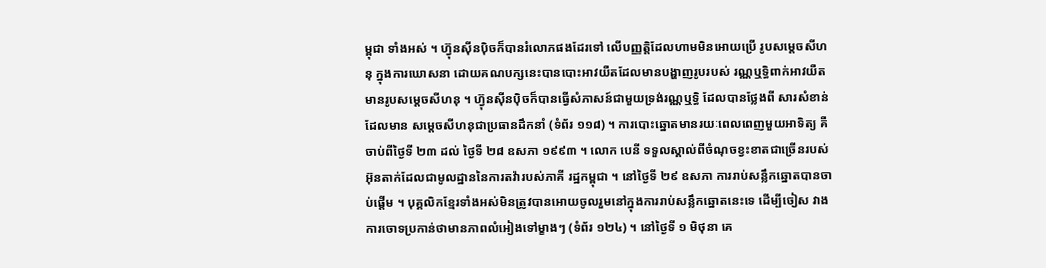ម្ពុជា ទាំងអស់ ។ ហ៊្វុនស៊ីនប៉ិចក៏បានរំលោភផងដែរទៅ លើបញ្ញត្តិដែលហាមមិនអោយប្រើ រូបសម្តេចសីហនុ ក្នុងការឃោសនា ដោយគណបក្សនេះបានបោះអាវយឺតដែលមានបង្ហាញរូបរបស់ រណ្ណឬទ្ធិពាក់អាវយឺតមានរូបសម្តេចសីហនុ ។ ហ៊្វុនស៊ីនប៉ិចក៏បានធ្វើសំភាសន៍ជាមួយទ្រង់រណ្ណឬទ្ធិ ដែលបានថ្លែងពី សារសំខាន់ដែលមាន សម្តេចសីហនុជាប្រធានដឹកនាំ (ទំព័រ ១១៨) ។ ការបោះឆ្នោតមានរយៈពេលពេញមួយអាទិត្យ គឺចាប់ពីថ្ងៃទី ២៣ ដល់ ថ្ងៃទី ២៨ ឧសភា ១៩៩៣ ។ លោក បេនី ទទួលស្គាល់ពីចំណុចខ្វះខាតជាច្រើនរបស់អ៊ុនតាក់ដែលជាមូលដ្ឋាននៃការតវ៉ារបស់ភាគី រដ្ឋកម្ពុជា ។ នៅថ្ងៃទី ២៩ ឧសភា ការរាប់សន្លឹកឆ្នោតបានចាប់ផ្តើម ។ បុគ្គលិកខ្មែរទាំងអស់មិនត្រូវបានអោយចូលរួមនៅក្នុងការរាប់សន្លឹកឆ្នោតនេះទេ ដើម្បីចៀស វាងការចោទប្រកាន់ថាមានភាពលំអៀងទៅម្ខាងៗ (ទំព័រ ១២៤) ។ នៅថ្ងៃទី ១ មិថុនា គេ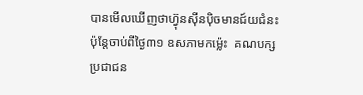បានមើលឃើញថាហ៊្វុនស៊ីនប៉ិចមានជ៍យជំនះ ប៉ុន្តែចាប់ពីថ្ងៃ៣១ ឧសភាមកម៉្លេះ  គណបក្សប្រជាជន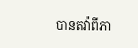បានតវ៉ាពីភា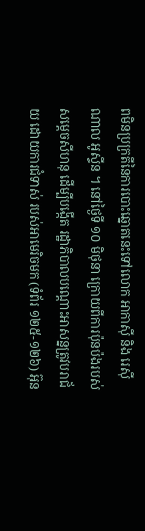ពមិនប្រក្រតីនៃការបោះឆ្នោតនេះទៅលោក អាកាស៊ី និង រេស៊ីណាល អូស្ទីន ។ នៅថ្ងៃទី ១០ មិថុនា ក្រោយពីការប៉ុនប៉ងរបស់សម្តេចសីហនុ ដើម្បីបង្កើត រដ្ឋាភិបាលបណ្តោះអាសន្នត្រូវបរាជ័យ ដោយការជំទាស់ របស់អាមេរិចមក (ទំព័រ ១២៥-១២៦) អ៊ុន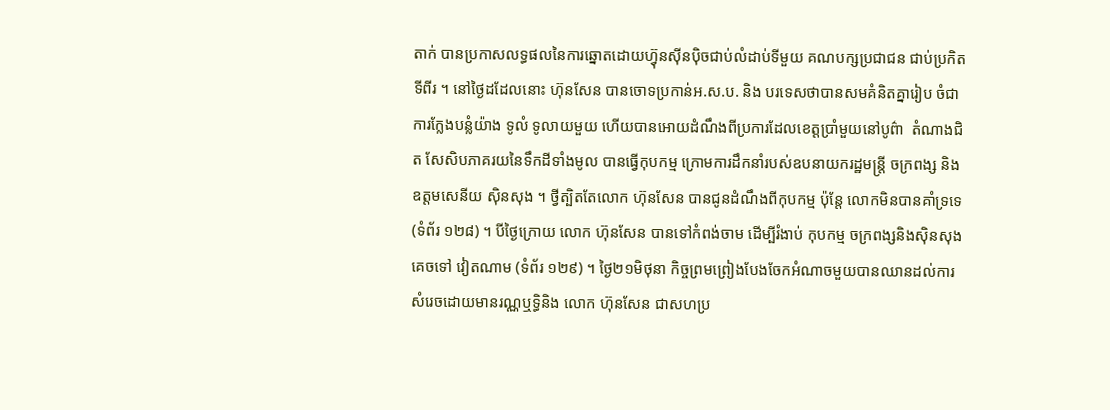តាក់ បានប្រកាសលទ្ធផលនៃការឆ្នោតដោយហ៊្វុនស៊ីនប៉ិចជាប់លំដាប់ទីមួយ គណបក្សប្រជាជន ជាប់ប្រកិត ទីពីរ ។ នៅថ្ងៃដដែលនោះ ហ៊ុនសែន បានចោទប្រកាន់អ.ស.ប. និង បរទេសថាបានសមគំនិតគ្នារៀប ចំជាការក្លែងបន្លំយ៉ាង ទូលំ ទូលាយមួយ ហើយបានអោយដំណឹងពីប្រការដែលខេត្តប្រាំមួយនៅបូព៌ា  តំណាងជិត សែសិបភាគរយនៃទឹកដីទាំងមូល បានធ្វើកុបកម្ម ក្រោមការដឹកនាំរបស់ឧបនាយករដ្ឋមន្ត្រី ចក្រពង្ស និង ឧត្តមសេនីយ ស៊ិនសុង ។ ថ្វីត្បិតតែលោក ហ៊ុនសែន បានជូនដំណឹងពីកុបកម្ម ប៉ុន្តែ លោកមិនបានគាំទ្រទេ (ទំព័រ ១២៨) ។ បីថ្ងៃក្រោយ លោក ហ៊ុនសែន បានទៅកំពង់ចាម ដើម្បីរំងាប់ កុបកម្ម ចក្រពង្សនិងស៊ិនសុង គេចទៅ វៀតណាម (ទំព័រ ១២៩) ។ ថ្ងៃ២១មិថុនា កិច្ចព្រមព្រៀងបែងចែកអំណាចមួយបានឈានដល់ការសំរេចដោយមានរណ្ណឬទិ្ធនិង លោក ហ៊ុនសែន ជាសហប្រ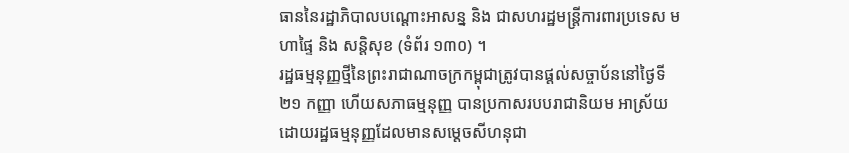ធាននៃរដ្ឋាភិបាលបណ្តោះអាសន្ន និង ជាសហរដ្ឋមន្ត្រីការពារប្រទេស មហាផ្ទៃ និង សន្តិសុខ (ទំព័រ ១៣០) ។
រដ្ឋធម្មនុញ្ញថ្មីនៃព្រះរាជាណាចក្រកម្ពុជាត្រូវបានផ្តល់សច្ចាប័ននៅថ្ងៃទី ២១ កញ្ញា ហើយសភាធម្មនុញ្ញ បានប្រកាសរបបរាជានិយម អាស្រ័យ ដោយរដ្ឋធម្មនុញ្ញដែលមានសម្តេចសីហនុជា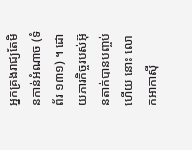អ្នកគ្រងរាជ្យតែមិនកាន់អំណាច (ទំព័រ ១៣១) ។ ដោយភារកិច្ចរបស់អ៊ុនតាក់បានបញ្ចប់ ហើយ នោះ លោកអាកាស៊ី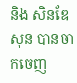និង សិនឌែសុន បានចាកចេញ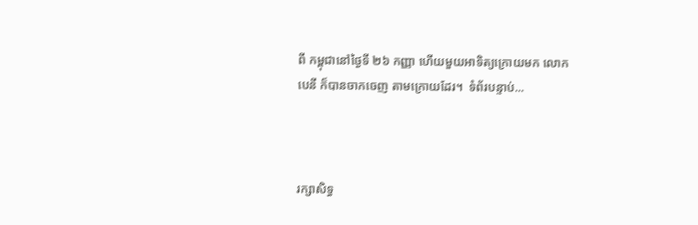ពី កម្ពុជានៅថ្ងៃទី ២៦ កញ្ញា ហើយមួយអាទិត្យក្រោយមក លោក បេនី ក៏បានចាកចេញ តាមក្រោយដែរ។  ទំព័របន្ទាប់...



រក្សាសិទ្ធ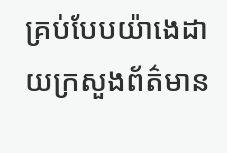គ្រប់បែបយ៉ាងេដាយក្រសួងព័ត៌មាន